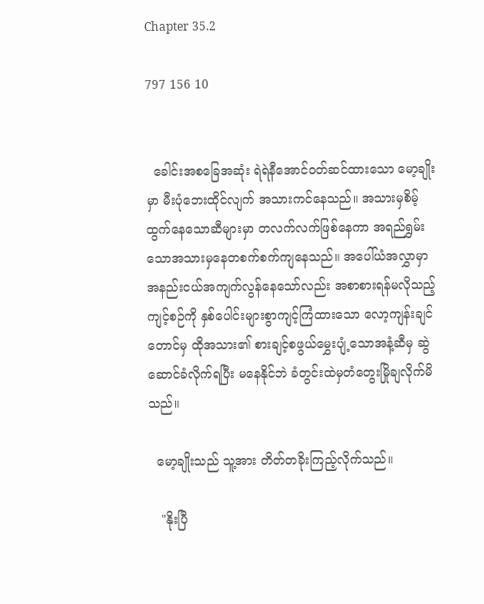Chapter 35.2

797 156 10


  ခေါင်းအစခြေအဆုံး ရဲရဲနီအောင်‌၀တ်ဆင်ထားသော မော့ချိုးမှာ မီးပုံဘေးထိုင်လျက် အသားကင်နေသည်။ အသားမှစိမ့်ထွက်နေသောဆီများမှာ တလက်လက်ဖြစ်နေကာ အရည်ရွှမ်းသောအသားမှ‌နေတစက်စက်ကျနေသည်။ အပေါ်ယံအလွှာမှာ အနည်းငယ်အကျက်လွန်နေသော်လည်း အစာစားရန်မလိုသည့်ကျင့်စဉ်ကို နှစ်ပေါင်းများစွာကျင့်ကြံထားသော လော့ကျန်းချင်တောင်မှ ထိုအသား၏ စားချင့်စဖွယ်မွှေးပျံ့သောအနံ့ဆီမှ ဆွဲဆောင်ခံလိုက်ရပြီး မနေနိုင်ဘဲ ခံတွင်းထဲမှတံတွေးမြိုချလိုက်မိသည်။

  မော့ချိုးသည် သူ့အား တိတ်တခိုးကြည့်လိုက်သည်။

   "နိုးပြီ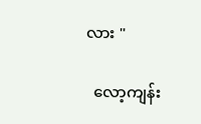လား "

  လော့ကျန်း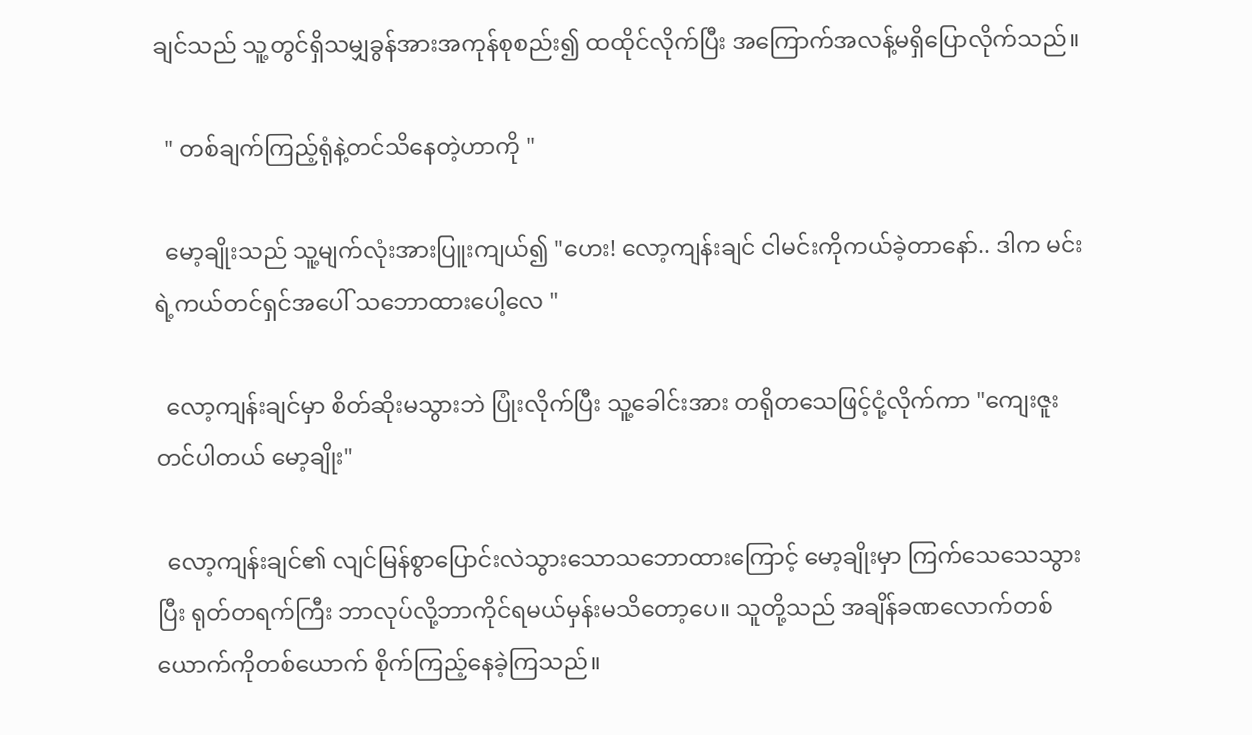ချင်သည် သူ့တွင်ရှိသမျှခွန်အားအကုန်စုစည်း၍ ထထိုင်လိုက်ပြီး အကြောက်အလန့်မရှိပြောလိုက်သည်။

  " တစ်ချက်ကြည့်ရုံနဲ့တင်သိနေတဲ့ဟာကို "

  မော့ချိုးသည် သူ့မျက်လုံးအားပြူးကျယ်၍ "ဟေး! လော့ကျန်းချင် ငါမင်းကိုကယ်ခဲ့တာနော်.. ဒါက မင်းရဲ့ကယ်တင်ရှင်အပေါ် သဘောထားပေါ့လေ "

  လော့ကျန်းချင်မှာ စိတ်ဆိုးမသွားဘဲ ပြုံးလိုက်ပြီး သူ့ခေါင်းအား တရိုတသေဖြင့်ငုံ့လိုက်ကာ "ကျေးဇူးတင်ပါတယ် မော့ချိုး"

  လော့ကျန်းချင်၏ လျင်မြန်စွာပြောင်းလဲသွားသောသဘောထားကြောင့် မော့ချိုးမှာ ကြက်သေသေသွားပြီး ရုတ်တရက်ကြီး ဘာလုပ်လို့ဘာကိုင်ရမယ်မှန်းမသိတော့ပေ။ သူတို့သည် အချိန်ခဏလောက်တစ်ယောက်ကိုတစ်ယောက် စိုက်ကြည့်နေခဲ့ကြသည်။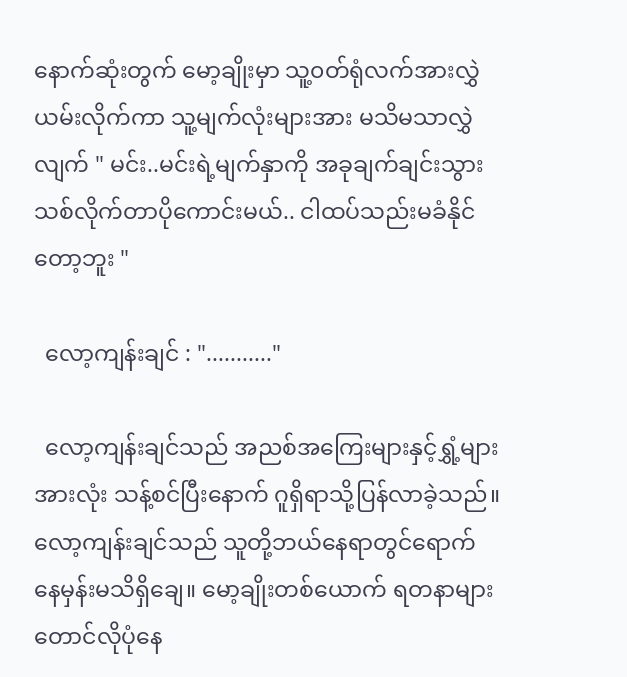နောက်ဆုံးတွက် မော့ချိုးမှာ သူ့၀တ်ရုံလက်အားလွှဲယမ်းလိုက်ကာ သူ့မျက်လုံးများအား မသိမသာလွှဲလျက် " မင်း..မင်းရဲ့မျက်နှာကို အခုချက်ချင်းသွားသစ်လိုက်တာပိုကောင်းမယ်.. ငါထပ်သည်းမခံနိုင်တော့ဘူး "

  လော့ကျန်းချင် : "..........."

  လော့ကျန်းချင်သည် အညစ်အကြေးများနှင့်ရွှံ့များအားလုံး သန့်စင်ပြီးနောက် ဂူရှိရာသို့ပြန်လာခဲ့သည်။ လော့ကျန်းချင်သည် သူတို့ဘယ်နေရာတွင်ရောက်နေမှန်းမသိရှိချေ။ မော့ချိုးတစ်ယောက် ရတနာများတောင်လိုပုံနေ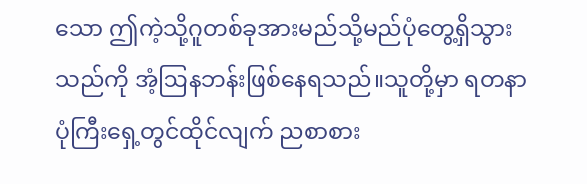သော ဤကဲ့သို့ဂူတစ်ခုအားမည်သို့မည်ပုံတွေ့ရှိသွားသည်ကို အံ့ဩနဘန်းဖြစ်နေရသည်။သူတို့မှာ ရတနာပုံကြီးရှေ့တွင်ထိုင်လျက် ညစာစား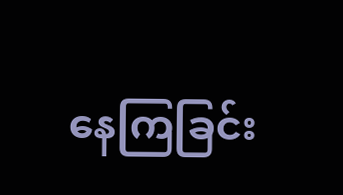နေကြခြင်း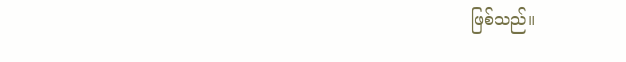ဖြစ်သည်။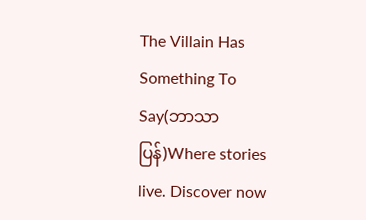The Villain Has Something To Say(ဘာသာပြန်)Where stories live. Discover now